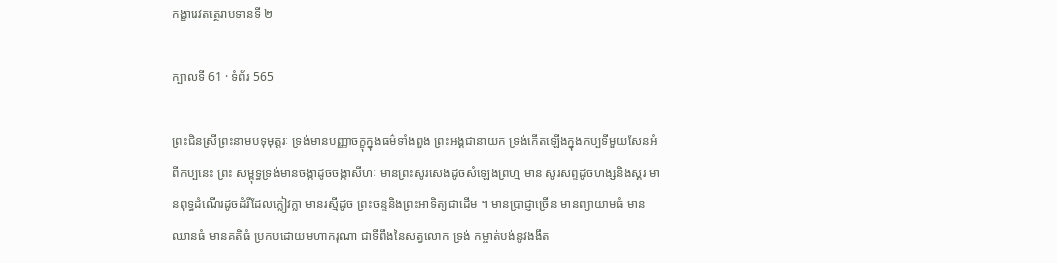កង្ខារេវតត្ថេរាបទានទី ២

ក្បាលទី 61 · ទំព័រ 565

ព្រះជិនស្រីព្រះនាមបទុមុត្តរៈ ទ្រង់មានបញ្ញាចក្ខុក្នុងធម៌ទាំងពួង ព្រះអង្គជានាយក ទ្រង់កើតឡើងក្នុងកប្បទីមួយសែនអំពីកប្បនេះ ព្រះ សម្ពុទ្ធទ្រង់មានចង្កាដូចចង្កាសីហៈ មានព្រះសូរសេងដូចសំឡេងព្រហ្ម មាន សូរសព្ទដូចហង្សនិងស្គរ មានពុទ្ធដំណើរដូចដំរីដែលក្លៀវក្លា មានរស្មីដូច ព្រះចន្ទនិងព្រះអាទិត្យជាដើម ។ មានប្រាជ្ញាច្រើន មានព្យាយាមធំ មាន ឈានធំ មានគតិធំ ប្រកបដោយមហាករុណា ជាទីពឹងនៃសត្វលោក ទ្រង់ កម្ចាត់បង់នូវងងឹត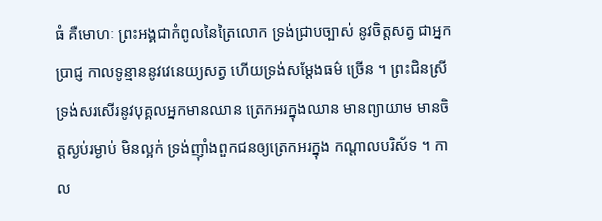ធំ គឺមោហៈ ព្រះអង្គជាកំពូលនៃត្រៃលោក ទ្រង់ជ្រាបច្បាស់ នូវចិត្តសត្វ ជាអ្នកប្រាជ្ញ កាលទូន្មាននូវវេនេយ្យសត្វ ហើយទ្រង់សម្តែងធម៌ ច្រើន ។ ព្រះជិនស្រីទ្រង់សរសើរនូវបុគ្គលអ្នកមានឈាន ត្រេកអរក្នុងឈាន មានព្យាយាម មានចិត្តស្ងប់រម្ងាប់ មិនល្អក់ ទ្រង់ញ៉ាំងពួកជនឲ្យត្រេកអរក្នុង កណ្តាលបរិស័ទ ។ កាល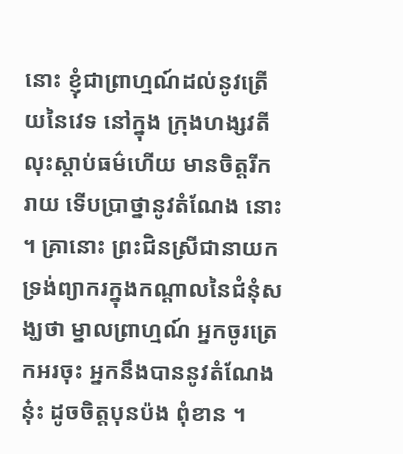នោះ ខ្ញុំជាព្រាហ្មណ៍ដល់នូវត្រើយនៃវេទ នៅក្នុង ក្រុងហង្សវតី លុះស្តាប់ធម៌ហើយ មានចិត្តរីករាយ ទើបប្រាថ្នានូវតំណែង នោះ ។ គ្រានោះ ព្រះជិនស្រីជានាយក ទ្រង់ព្យាករក្នុងកណ្តាលនៃជំនុំសង្ឃថា ម្នាលព្រាហ្មណ៍ អ្នកចូរត្រេកអរចុះ អ្នកនឹងបាននូវតំណែងនុ៎ះ ដូចចិត្តបុនប៉ង ពុំខាន ។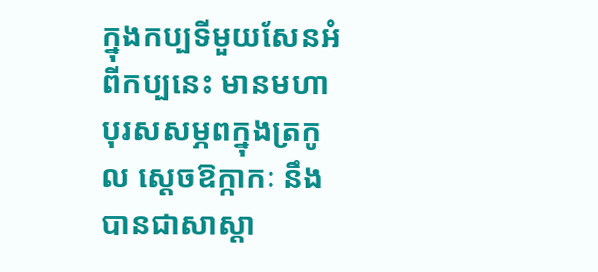ក្នុងកប្បទីមួយសែនអំពីកប្បនេះ មានមហាបុរសសម្ភពក្នុងត្រកូល ស្តេចឱក្កាកៈ នឹងបានជាសាស្តា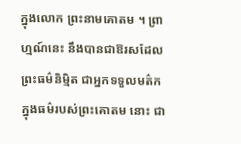ក្នុងលោក ព្រះនាមគោតម ។ ព្រាហ្មណ៍នេះ នឹងបានជាឱរសដែលព្រះធម៌និម្មិត ជាអ្នកទទួលមត៌កក្នុងធម៌របស់ព្រះគោតម នោះ ជា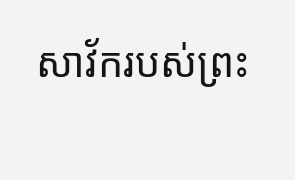សាវ័ករបស់ព្រះ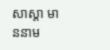សាស្តា មាននាម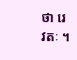ថា រេវតៈ ។